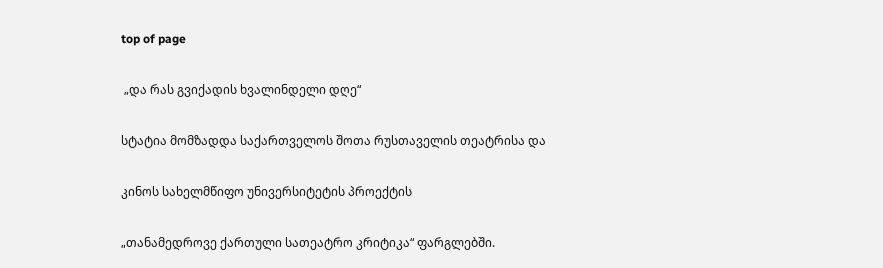top of page

 „და რას გვიქადის ხვალინდელი დღე“

სტატია მომზადდა საქართველოს შოთა რუსთაველის თეატრისა და

კინოს სახელმწიფო უნივერსიტეტის პროექტის

„თანამედროვე ქართული სათეატრო კრიტიკა“ ფარგლებში.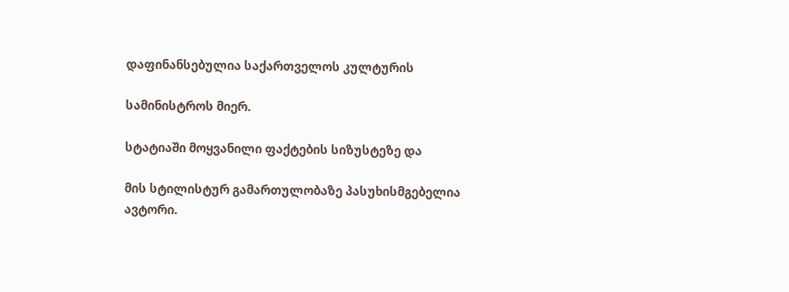დაფინანსებულია საქართველოს კულტურის

სამინისტროს მიერ.

სტატიაში მოყვანილი ფაქტების სიზუსტეზე და

მის სტილისტურ გამართულობაზე პასუხისმგებელია ავტორი.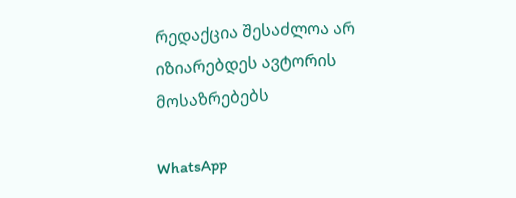რედაქცია შესაძლოა არ იზიარებდეს ავტორის მოსაზრებებს

WhatsApp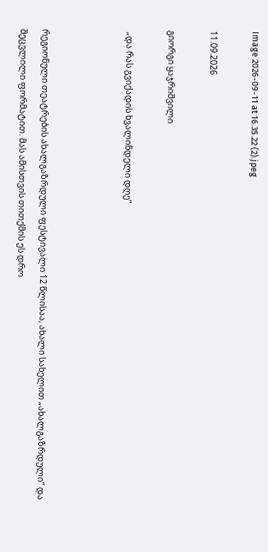Image 2026-09-11 at 16.35.22 (2).jpeg

11.09.2026

გიორგი ყაჯრიშვილი

 „და რას გვიქადის ხვალინდელი დღე“



რეგიონული თეატრების ახალგაზრდული ფესტივალი 12 წლისაა, ახალი სახელით „ახალგაზრდული“ და შეცვლილი ფორმატით. მას ამისთვის თითქმის ეს დრო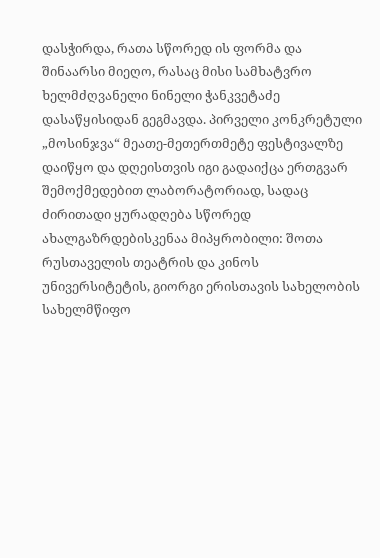დასჭირდა, რათა სწორედ ის ფორმა და შინაარსი მიეღო, რასაც მისი სამხატვრო ხელმძღვანელი ნინელი ჭანკვეტაძე დასაწყისიდან გეგმავდა. პირველი კონკრეტული „მოსინჯვა“ მეათე-მეთერთმეტე ფესტივალზე დაიწყო და დღეისთვის იგი გადაიქცა ერთგვარ შემოქმედებით ლაბორატორიად, სადაც ძირითადი ყურადღება სწორედ ახალგაზრდებისკენაა მიპყრობილი: შოთა რუსთაველის თეატრის და კინოს უნივერსიტეტის, გიორგი ერისთავის სახელობის სახელმწიფო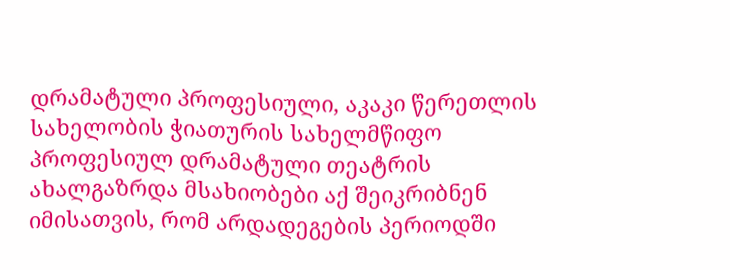დრამატული პროფესიული, აკაკი წერეთლის სახელობის ჭიათურის სახელმწიფო პროფესიულ დრამატული თეატრის ახალგაზრდა მსახიობები აქ შეიკრიბნენ იმისათვის, რომ არდადეგების პერიოდში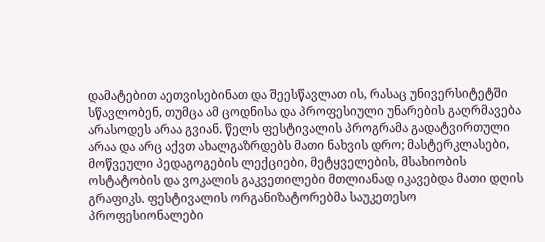დამატებით აეთვისებინათ და შეესწავლათ ის, რასაც უნივერსიტეტში სწავლობენ, თუმცა ამ ცოდნისა და პროფესიული უნარების გაღრმავება არასოდეს არაა გვიან. წელს ფესტივალის პროგრამა გადატვირთული არაა და არც აქვთ ახალგაზრდებს მათი ნახვის დრო; მასტერკლასები, მოწვეული პედაგოგების ლექციები, მეტყველების, მსახიობის ოსტატობის და ვოკალის გაკვეთილები მთლიანად იკავებდა მათი დღის გრაფიკს. ფესტივალის ორგანიზატორებმა საუკეთესო პროფესიონალები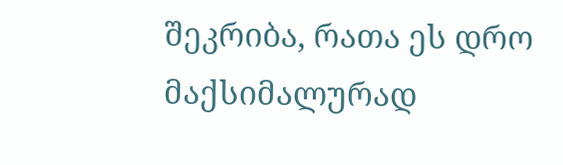შეკრიბა, რათა ეს დრო მაქსიმალურად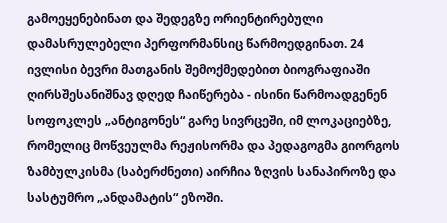გამოეყენებინათ და შედეგზე ორიენტირებული დამასრულებელი პერფორმანსიც წარმოედგინათ. 24 ივლისი ბევრი მათგანის შემოქმედებით ბიოგრაფიაში ღირსშესანიშნავ დღედ ჩაიწერება - ისინი წარმოადგენენ სოფოკლეს „ანტიგონეს“ გარე სივრცეში, იმ ლოკაციებზე, რომელიც მოწვეულმა რეჟისორმა და პედაგოგმა გიორგოს ზამბულკისმა (საბერძნეთი) აირჩია ზღვის სანაპიროზე და სასტუმრო „ანდამატის“ ეზოში.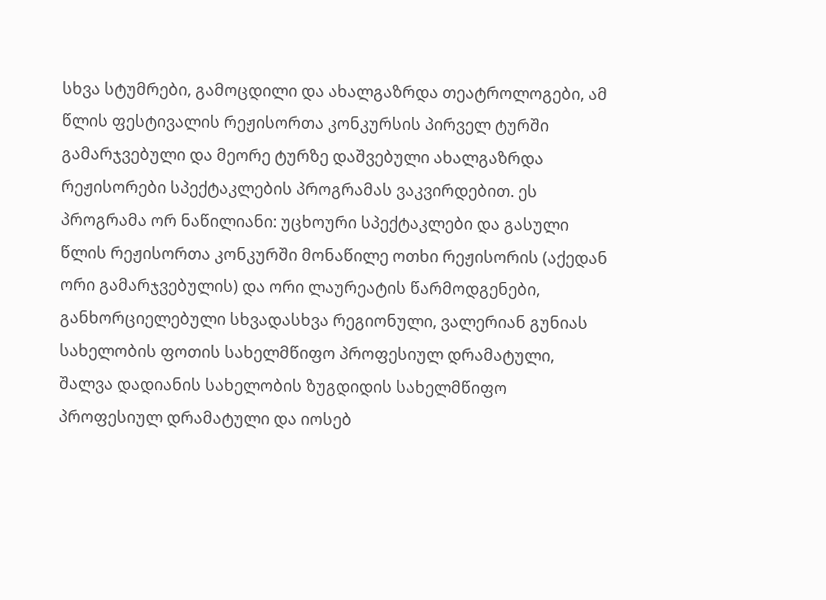სხვა სტუმრები, გამოცდილი და ახალგაზრდა თეატროლოგები, ამ წლის ფესტივალის რეჟისორთა კონკურსის პირველ ტურში გამარჯვებული და მეორე ტურზე დაშვებული ახალგაზრდა რეჟისორები სპექტაკლების პროგრამას ვაკვირდებით. ეს პროგრამა ორ ნაწილიანი: უცხოური სპექტაკლები და გასული წლის რეჟისორთა კონკურში მონაწილე ოთხი რეჟისორის (აქედან ორი გამარჯვებულის) და ორი ლაურეატის წარმოდგენები, განხორციელებული სხვადასხვა რეგიონული, ვალერიან გუნიას სახელობის ფოთის სახელმწიფო პროფესიულ დრამატული, შალვა დადიანის სახელობის ზუგდიდის სახელმწიფო პროფესიულ დრამატული და იოსებ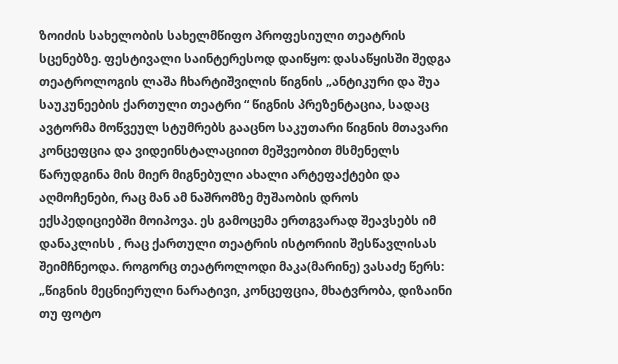ზოიძის სახელობის სახელმწიფო პროფესიული თეატრის სცენებზე. ფესტივალი საინტერესოდ დაიწყო: დასაწყისში შედგა თეატროლოგის ლაშა ჩხარტიშვილის წიგნის „ანტიკური და შუა საუკუნეების ქართული თეატრი “ წიგნის პრეზენტაცია, სადაც ავტორმა მოწვეულ სტუმრებს გააცნო საკუთარი წიგნის მთავარი კონცეფცია და ვიდეინსტალაციით მეშვეობით მსმენელს წარუდგინა მის მიერ მიგნებული ახალი არტეფაქტები და აღმოჩენები, რაც მან ამ ნაშრომზე მუშაობის დროს ექსპედიციებში მოიპოვა. ეს გამოცემა ერთგვარად შეავსებს იმ დანაკლისს , რაც ქართული თეატრის ისტორიის შესწავლისას შეიმჩნეოდა. როგორც თეატროლოდი მაკა(მარინე) ვასაძე წერს: „წიგნის მეცნიერული ნარატივი, კონცეფცია, მხატვრობა, დიზაინი თუ ფოტო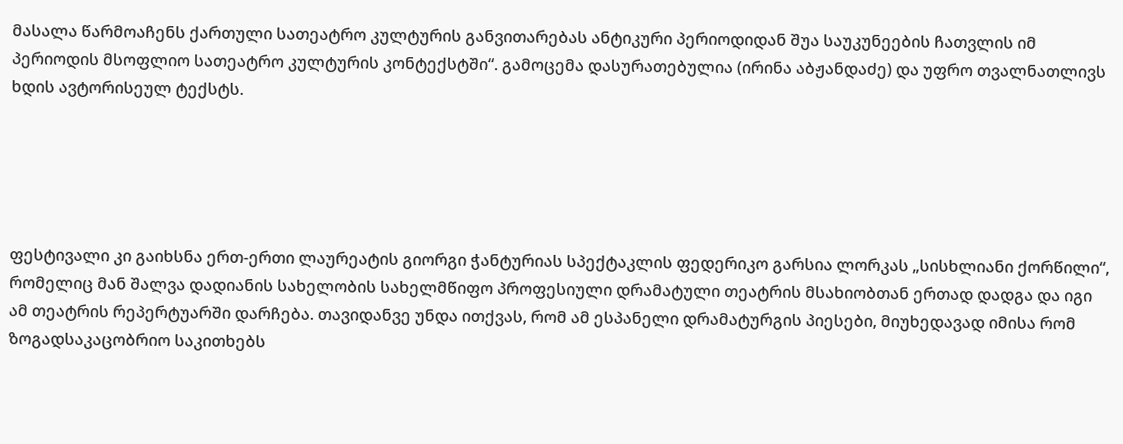მასალა წარმოაჩენს ქართული სათეატრო კულტურის განვითარებას ანტიკური პერიოდიდან შუა საუკუნეების ჩათვლის იმ პერიოდის მსოფლიო სათეატრო კულტურის კონტექსტში“. გამოცემა დასურათებულია (ირინა აბჟანდაძე) და უფრო თვალნათლივს ხდის ავტორისეულ ტექსტს.





ფესტივალი კი გაიხსნა ერთ-ერთი ლაურეატის გიორგი ჭანტურიას სპექტაკლის ფედერიკო გარსია ლორკას „სისხლიანი ქორწილი“, რომელიც მან შალვა დადიანის სახელობის სახელმწიფო პროფესიული დრამატული თეატრის მსახიობთან ერთად დადგა და იგი ამ თეატრის რეპერტუარში დარჩება. თავიდანვე უნდა ითქვას, რომ ამ ესპანელი დრამატურგის პიესები, მიუხედავად იმისა რომ ზოგადსაკაცობრიო საკითხებს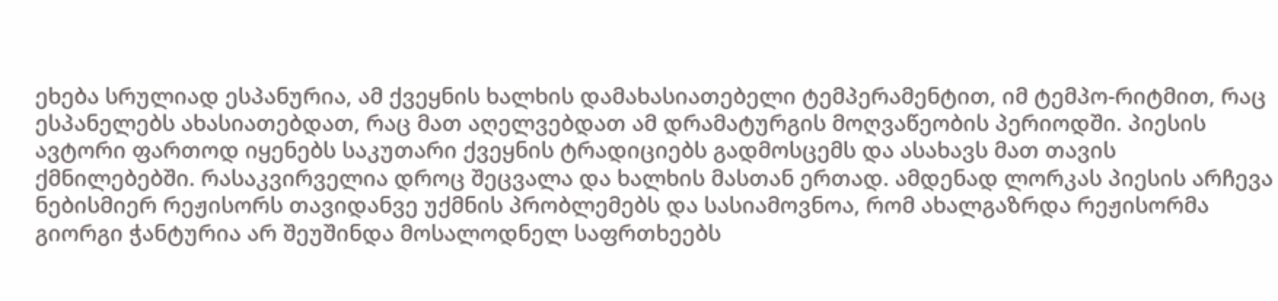ეხება სრულიად ესპანურია, ამ ქვეყნის ხალხის დამახასიათებელი ტემპერამენტით, იმ ტემპო-რიტმით, რაც ესპანელებს ახასიათებდათ, რაც მათ აღელვებდათ ამ დრამატურგის მოღვაწეობის პერიოდში. პიესის ავტორი ფართოდ იყენებს საკუთარი ქვეყნის ტრადიციებს გადმოსცემს და ასახავს მათ თავის ქმნილებებში. რასაკვირველია დროც შეცვალა და ხალხის მასთან ერთად. ამდენად ლორკას პიესის არჩევა ნებისმიერ რეჟისორს თავიდანვე უქმნის პრობლემებს და სასიამოვნოა, რომ ახალგაზრდა რეჟისორმა გიორგი ჭანტურია არ შეუშინდა მოსალოდნელ საფრთხეებს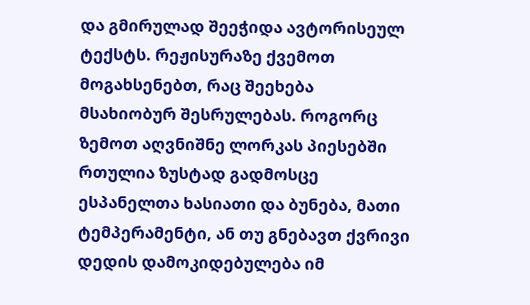და გმირულად შეეჭიდა ავტორისეულ ტექსტს. რეჟისურაზე ქვემოთ მოგახსენებთ, რაც შეეხება მსახიობურ შესრულებას. როგორც ზემოთ აღვნიშნე ლორკას პიესებში რთულია ზუსტად გადმოსცე ესპანელთა ხასიათი და ბუნება, მათი ტემპერამენტი, ან თუ გნებავთ ქვრივი დედის დამოკიდებულება იმ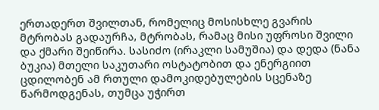ერთადერთ შვილთან, რომელიც მოსისხლე გვარის მტრობას გადაურჩა, მტრობას, რამაც მისი უფროსი შვილი და ქმარი შეიწირა. სასიძო (ირაკლი სამუშია) და დედა (ნანა ბუკია) მთელი საკუთარი ოსტატობით და ენერგიით ცდილობენ ამ რთული დამოკიდებულების სცენაზე წარმოდგენას, თუმცა უჭირთ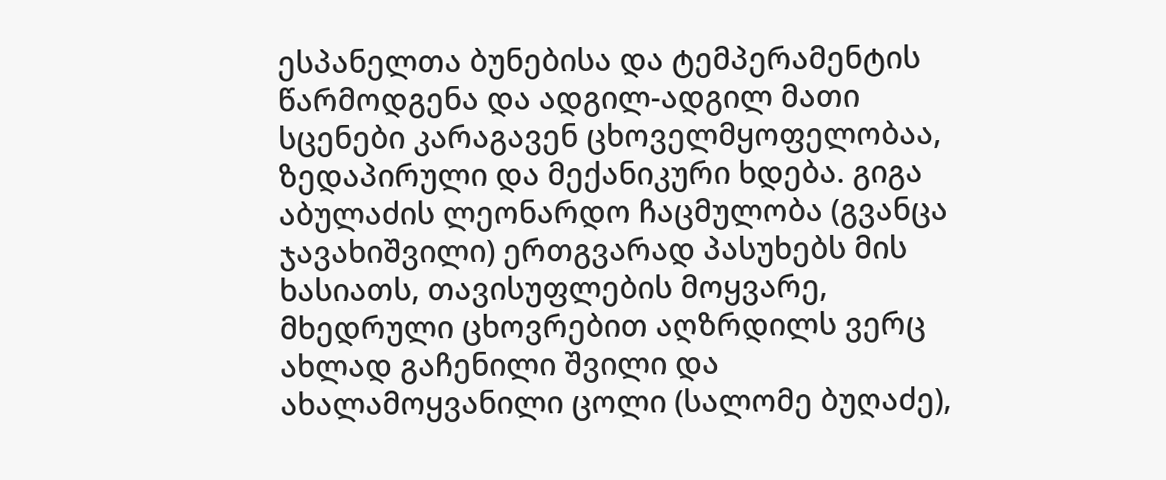ესპანელთა ბუნებისა და ტემპერამენტის წარმოდგენა და ადგილ-ადგილ მათი სცენები კარაგავენ ცხოველმყოფელობაა, ზედაპირული და მექანიკური ხდება. გიგა აბულაძის ლეონარდო ჩაცმულობა (გვანცა ჯავახიშვილი) ერთგვარად პასუხებს მის ხასიათს, თავისუფლების მოყვარე, მხედრული ცხოვრებით აღზრდილს ვერც ახლად გაჩენილი შვილი და ახალამოყვანილი ცოლი (სალომე ბუღაძე),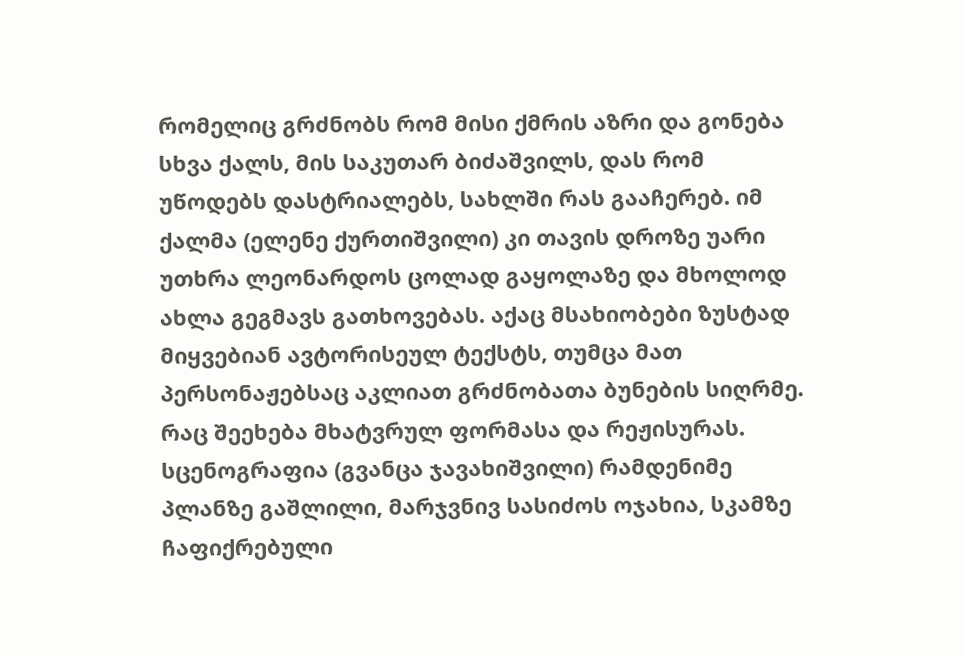რომელიც გრძნობს რომ მისი ქმრის აზრი და გონება სხვა ქალს, მის საკუთარ ბიძაშვილს, დას რომ უწოდებს დასტრიალებს, სახლში რას გააჩერებ. იმ ქალმა (ელენე ქურთიშვილი) კი თავის დროზე უარი უთხრა ლეონარდოს ცოლად გაყოლაზე და მხოლოდ ახლა გეგმავს გათხოვებას. აქაც მსახიობები ზუსტად მიყვებიან ავტორისეულ ტექსტს, თუმცა მათ პერსონაჟებსაც აკლიათ გრძნობათა ბუნების სიღრმე. რაც შეეხება მხატვრულ ფორმასა და რეჟისურას. სცენოგრაფია (გვანცა ჯავახიშვილი) რამდენიმე პლანზე გაშლილი, მარჯვნივ სასიძოს ოჯახია, სკამზე ჩაფიქრებული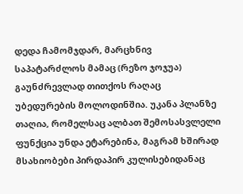დედა ჩამომჯდარ, მარცხნივ საპატარძლოს მამაც (რეზო ჯოჯუა) გაუნძრევლად თითქოს რაღაც უბედურების მოლოდინშია. უკანა პლანზე თაღია, რომელსაც ალბათ შემოსასვლელი ფუნქცია უნდა ეტარებინა, მაგრამ ხშირად მსახიობები პირდაპირ კულისებიდანაც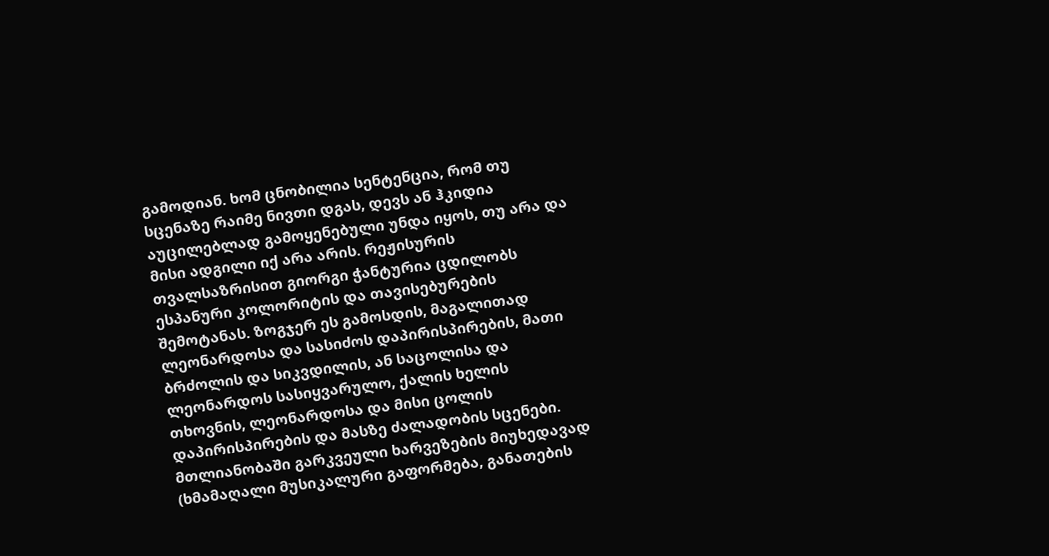გამოდიან. ხომ ცნობილია სენტენცია, რომ თუ სცენაზე რაიმე ნივთი დგას, დევს ან ჰკიდია აუცილებლად გამოყენებული უნდა იყოს, თუ არა და მისი ადგილი იქ არა არის. რეჟისურის თვალსაზრისით გიორგი ჭანტურია ცდილობს ესპანური კოლორიტის და თავისებურების შემოტანას. ზოგჯერ ეს გამოსდის, მაგალითად ლეონარდოსა და სასიძოს დაპირისპირების, მათი ბრძოლის და სიკვდილის, ან საცოლისა და ლეონარდოს სასიყვარულო, ქალის ხელის თხოვნის, ლეონარდოსა და მისი ცოლის დაპირისპირების და მასზე ძალადობის სცენები. მთლიანობაში გარკვეული ხარვეზების მიუხედავად (ხმამაღალი მუსიკალური გაფორმება, განათების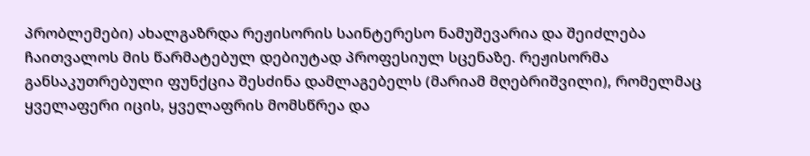პრობლემები) ახალგაზრდა რეჟისორის საინტერესო ნამუშევარია და შეიძლება ჩაითვალოს მის წარმატებულ დებიუტად პროფესიულ სცენაზე. რეჟისორმა განსაკუთრებული ფუნქცია შესძინა დამლაგებელს (მარიამ მღებრიშვილი), რომელმაც ყველაფერი იცის, ყველაფრის მომსწრეა და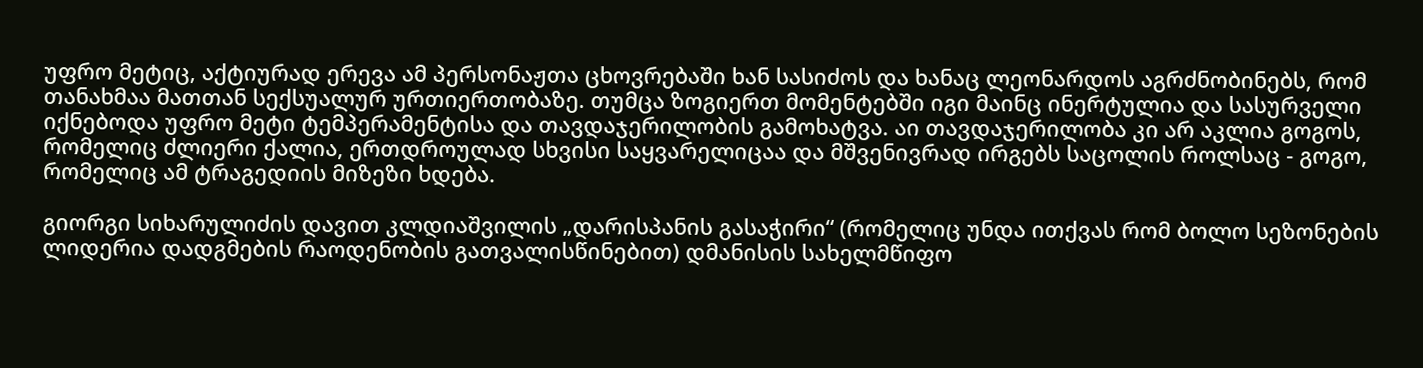უფრო მეტიც, აქტიურად ერევა ამ პერსონაჟთა ცხოვრებაში ხან სასიძოს და ხანაც ლეონარდოს აგრძნობინებს, რომ თანახმაა მათთან სექსუალურ ურთიერთობაზე. თუმცა ზოგიერთ მომენტებში იგი მაინც ინერტულია და სასურველი იქნებოდა უფრო მეტი ტემპერამენტისა და თავდაჯერილობის გამოხატვა. აი თავდაჯერილობა კი არ აკლია გოგოს, რომელიც ძლიერი ქალია, ერთდროულად სხვისი საყვარელიცაა და მშვენივრად ირგებს საცოლის როლსაც - გოგო, რომელიც ამ ტრაგედიის მიზეზი ხდება.

გიორგი სიხარულიძის დავით კლდიაშვილის „დარისპანის გასაჭირი“ (რომელიც უნდა ითქვას რომ ბოლო სეზონების ლიდერია დადგმების რაოდენობის გათვალისწინებით) დმანისის სახელმწიფო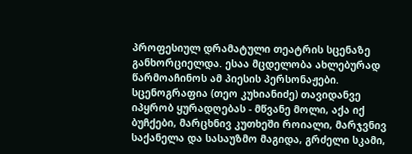პროფესიულ დრამატული თეატრის სცენაზე განხორციელდა. ესაა მცდელობა ახლებურად წარმოაჩინოს ამ პიესის პერსონაჟები. სცენოგრაფია (თეო კუხიანიძე) თავიდანვე იპყრობ ყურადღებას - მწვანე მოლი, აქა იქ ბუჩქები, მარცხნივ კუთხეში როიალი, მარჯვნივ საქანელა და სასაუზმო მაგიდა, გრძელი სკამი,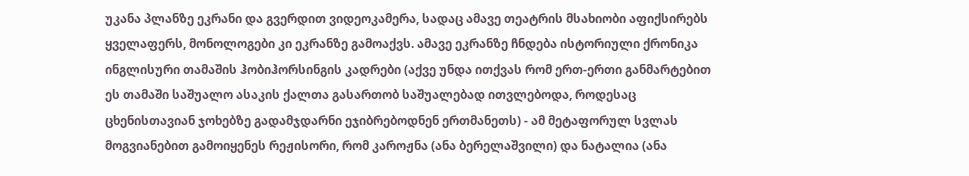უკანა პლანზე ეკრანი და გვერდით ვიდეოკამერა, სადაც ამავე თეატრის მსახიობი აფიქსირებს ყველაფერს, მონოლოგები კი ეკრანზე გამოაქვს. ამავე ეკრანზე ჩნდება ისტორიული ქრონიკა ინგლისური თამაშის ჰობიჰორსინგის კადრები (აქვე უნდა ითქვას რომ ერთ-ერთი განმარტებით ეს თამაში საშუალო ასაკის ქალთა გასართობ საშუალებად ითვლებოდა, როდესაც ცხენისთავიან ჯოხებზე გადამჯდარნი ეჯიბრებოდნენ ერთმანეთს) - ამ მეტაფორულ სვლას მოგვიანებით გამოიყენეს რეჟისორი, რომ კაროჟნა (ანა ბერელაშვილი) და ნატალია (ანა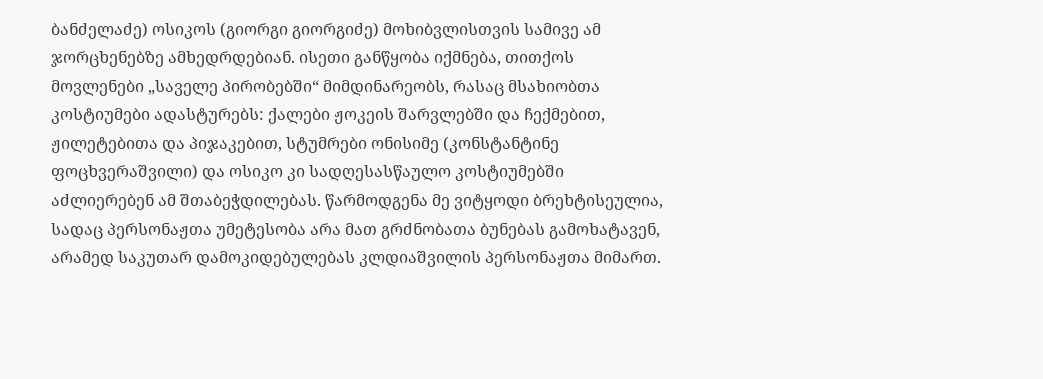ბანძელაძე) ოსიკოს (გიორგი გიორგიძე) მოხიბვლისთვის სამივე ამ ჯორცხენებზე ამხედრდებიან. ისეთი განწყობა იქმნება, თითქოს მოვლენები „საველე პირობებში“ მიმდინარეობს, რასაც მსახიობთა კოსტიუმები ადასტურებს: ქალები ჟოკეის შარვლებში და ჩექმებით, ჟილეტებითა და პიჯაკებით, სტუმრები ონისიმე (კონსტანტინე ფოცხვერაშვილი) და ოსიკო კი სადღესასწაულო კოსტიუმებში აძლიერებენ ამ შთაბეჭდილებას. წარმოდგენა მე ვიტყოდი ბრეხტისეულია, სადაც პერსონაჟთა უმეტესობა არა მათ გრძნობათა ბუნებას გამოხატავენ, არამედ საკუთარ დამოკიდებულებას კლდიაშვილის პერსონაჟთა მიმართ.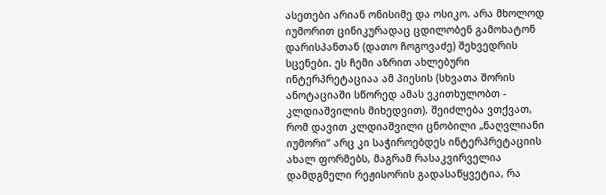ასეთები არიან ონისიმე და ოსიკო. არა მხოლოდ იუმორით ცინიკურადაც ცდილობენ გამოხატონ დარისპანთან (დათო ჩოგოვაძე) შეხვედრის სცენები. ეს ჩემი აზრით ახლებური ინტერპრეტაციაა ამ პიესის (სხვათა შორის ანოტაციაში სწორედ ამას ვკითხულობთ - კლდიაშვილის მიხედვით). შეიძლება ვთქვათ, რომ დავით კლდიაშვილი ცნობილი „ნაღვლიანი იუმორი“ არც კი საჭიროებდეს ინტერპრეტაციის ახალ ფორმებს, მაგრამ რასაკვირველია დამდგმელი რეჟისორის გადასაწყვეტია, რა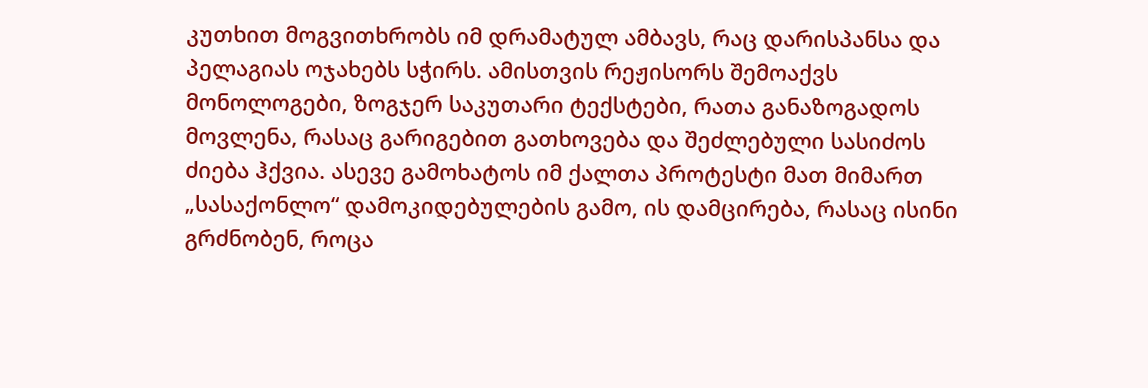კუთხით მოგვითხრობს იმ დრამატულ ამბავს, რაც დარისპანსა და პელაგიას ოჯახებს სჭირს. ამისთვის რეჟისორს შემოაქვს მონოლოგები, ზოგჯერ საკუთარი ტექსტები, რათა განაზოგადოს მოვლენა, რასაც გარიგებით გათხოვება და შეძლებული სასიძოს ძიება ჰქვია. ასევე გამოხატოს იმ ქალთა პროტესტი მათ მიმართ „სასაქონლო“ დამოკიდებულების გამო, ის დამცირება, რასაც ისინი გრძნობენ, როცა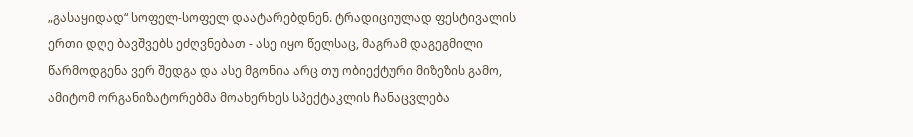„გასაყიდად“ სოფელ-სოფელ დაატარებდნენ. ტრადიციულად ფესტივალის ერთი დღე ბავშვებს ეძღვნებათ - ასე იყო წელსაც, მაგრამ დაგეგმილი წარმოდგენა ვერ შედგა და ასე მგონია არც თუ ობიექტური მიზეზის გამო, ამიტომ ორგანიზატორებმა მოახერხეს სპექტაკლის ჩანაცვლება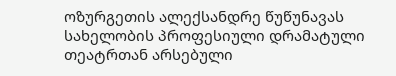ოზურგეთის ალექსანდრე წუწუნავას სახელობის პროფესიული დრამატული თეატრთან არსებული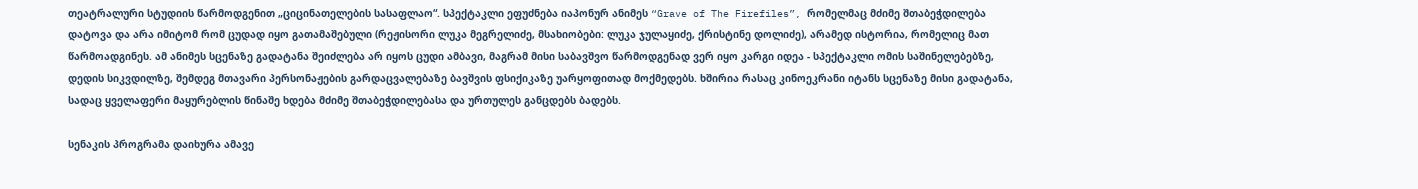თეატრალური სტუდიის წარმოდგენით „ციცინათელების სასაფლაო“. სპექტაკლი ეფუძნება იაპონურ ანიმეს “Grave of The Firefiles”, რომელმაც მძიმე შთაბეჭდილება დატოვა და არა იმიტომ რომ ცუდად იყო გათამაშებული (რეჟისორი ლუკა მეგრელიძე, მსახიობები: ლუკა ჯულაყიძე, ქრისტინე დოლიძე), არამედ ისტორია, რომელიც მათ წარმოადგინეს. ამ ანიმეს სცენაზე გადატანა შეიძლება არ იყოს ცუდი ამბავი, მაგრამ მისი საბავშვო წარმოდგენად ვერ იყო კარგი იდეა - სპექტაკლი ომის საშინელებებზე, დედის სიკვდილზე, შემდეგ მთავარი პერსონაჟების გარდაცვალებაზე ბავშვის ფსიქიკაზე უარყოფითად მოქმედებს. ხშირია რასაც კინოეკრანი იტანს სცენაზე მისი გადატანა, სადაც ყველაფერი მაყურებლის წინაშე ხდება მძიმე შთაბეჭდილებასა და ურთულეს განცდებს ბადებს.

სენაკის პროგრამა დაიხურა ამავე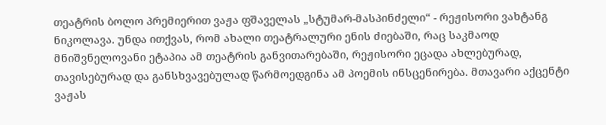თეატრის ბოლო პრემიერით ვაჟა ფშაველას „სტუმარ-მასპინძელი“ - რეჟისორი ვახტანგ ნიკოლავა. უნდა ითქვას, რომ ახალი თეატრალური ენის ძიებაში, რაც საკმაოდ მნიშვნელოვანი ეტაპია ამ თეატრის განვითარებაში, რეჟისორი ეცადა ახლებურად, თავისებურად და განსხვავებულად წარმოედგინა ამ პოემის ინსცენირება. მთავარი აქცენტი ვაჟას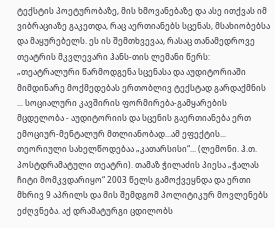ტექსტის პოეტურობაზე, მის ხმოვანებაზე და ასე ითქვას იმ ვიბრაციაზე გაკეთდა, რაც აერთიანებს სცენას, მსახიობებსა და მაყურებელს. ეს ის შემთხვევაა, რასაც თანამედროვე თეატრის მკვლევარი ჰანს-თის ლემანი წერს: „თეატრალური წარმოდგენა სცენასა და აუდიტორიაში მიმდინარე მოქმედებას ერთობლივ ტექსტად გარდაქმნის ... სოციალური კავშირის ფორმირება-გამყარების მცდელობა - აუდიტორიის და სცენის გაერთიანება ერთ ემოციურ-მენტალურ მთლიანობად...ამ ეფექტის... თეორიული სახელწოდებაა „კათარსისი“... (ლემონი. ჰ.თ. პოსტდრამატული თეატრი). თამაზ ჭილაძის პიესა „ჭალას ჩიტი მომკვდარიყო“ 2003 წელს გამოქვეყნდა და ერთი მხრივ 9 აპრილს და მის შემდგომ პოლიტიკურ მოვლენებს ეძღვნება. აქ დრამატურგი ცდილობს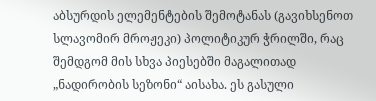აბსურდის ელემენტების შემოტანას (გავიხსენოთ სლავომირ მროჟეკი) პოლიტიკურ ჭრილში, რაც შემდგომ მის სხვა პიესებში მაგალითად „ნადირობის სეზონი“ აისახა. ეს გასული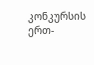კონკურსის ერთ-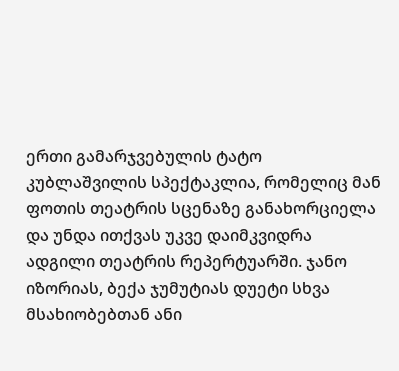ერთი გამარჯვებულის ტატო კუბლაშვილის სპექტაკლია, რომელიც მან ფოთის თეატრის სცენაზე განახორციელა და უნდა ითქვას უკვე დაიმკვიდრა ადგილი თეატრის რეპერტუარში. ჯანო იზორიას, ბექა ჯუმუტიას დუეტი სხვა მსახიობებთან ანი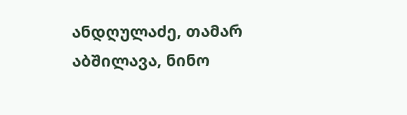ანდღულაძე, თამარ აბშილავა, ნინო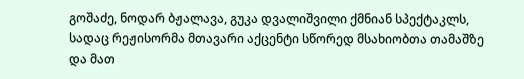გოშაძე, ნოდარ ბჟალავა, გუკა დვალიშვილი ქმნიან სპექტაკლს, სადაც რეჟისორმა მთავარი აქცენტი სწორედ მსახიობთა თამაშზე და მათ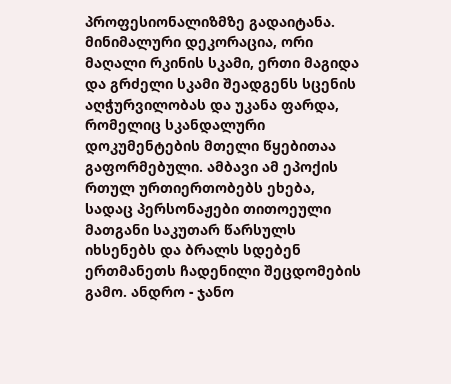პროფესიონალიზმზე გადაიტანა. მინიმალური დეკორაცია, ორი მაღალი რკინის სკამი, ერთი მაგიდა და გრძელი სკამი შეადგენს სცენის აღჭურვილობას და უკანა ფარდა, რომელიც სკანდალური დოკუმენტების მთელი წყებითაა გაფორმებული. ამბავი ამ ეპოქის რთულ ურთიერთობებს ეხება, სადაც პერსონაჟები თითოეული მათგანი საკუთარ წარსულს იხსენებს და ბრალს სდებენ ერთმანეთს ჩადენილი შეცდომების გამო. ანდრო - ჯანო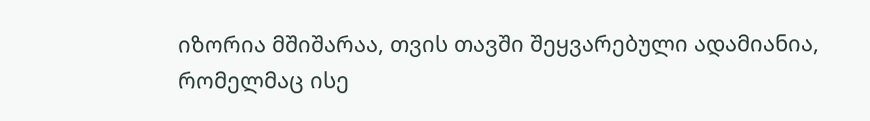იზორია მშიშარაა, თვის თავში შეყვარებული ადამიანია, რომელმაც ისე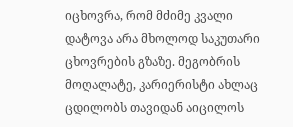იცხოვრა, რომ მძიმე კვალი დატოვა არა მხოლოდ საკუთარი ცხოვრების გზაზე. მეგობრის მოღალატე, კარიერისტი ახლაც ცდილობს თავიდან აიცილოს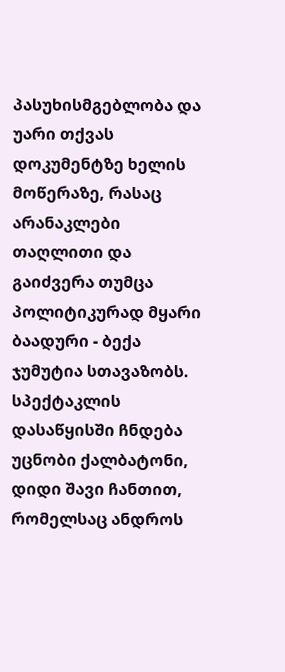პასუხისმგებლობა და უარი თქვას დოკუმენტზე ხელის მოწერაზე, რასაც არანაკლები თაღლითი და გაიძვერა თუმცა პოლიტიკურად მყარი ბაადური - ბექა ჯუმუტია სთავაზობს. სპექტაკლის დასაწყისში ჩნდება უცნობი ქალბატონი, დიდი შავი ჩანთით, რომელსაც ანდროს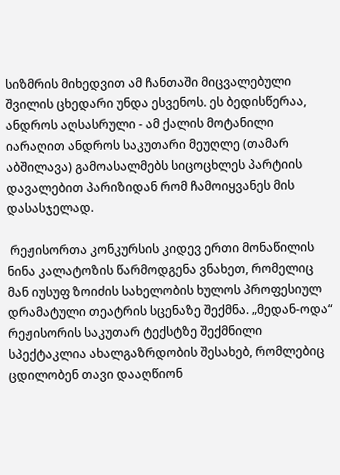სიზმრის მიხედვით ამ ჩანთაში მიცვალებული შვილის ცხედარი უნდა ესვენოს. ეს ბედისწერაა, ანდროს აღსასრული - ამ ქალის მოტანილი იარაღით ანდროს საკუთარი მეუღლე (თამარ აბშილავა) გამოასალმებს სიცოცხლეს პარტიის დავალებით პარიზიდან რომ ჩამოიყვანეს მის დასასჯელად.

 რეჟისორთა კონკურსის კიდევ ერთი მონაწილის ნინა კალატოზის წარმოდგენა ვნახეთ, რომელიც მან იუსუფ ზოიძის სახელობის ხულოს პროფესიულ დრამატული თეატრის სცენაზე შექმნა. „მედან-ოდა“ რეჟისორის საკუთარ ტექსტზე შექმნილი სპექტაკლია ახალგაზრდობის შესახებ, რომლებიც ცდილობენ თავი დააღწიონ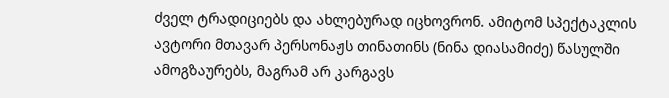ძველ ტრადიციებს და ახლებურად იცხოვრონ. ამიტომ სპექტაკლის ავტორი მთავარ პერსონაჟს თინათინს (ნინა დიასამიძე) წასულში ამოგზაურებს, მაგრამ არ კარგავს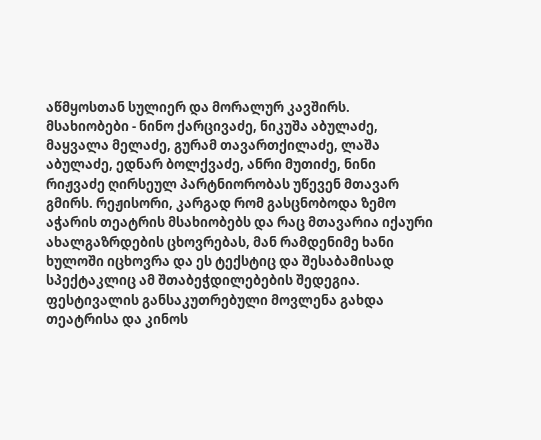აწმყოსთან სულიერ და მორალურ კავშირს. მსახიობები - ნინო ქარცივაძე, ნიკუშა აბულაძე, მაყვალა მელაძე, გურამ თავართქილაძე, ლაშა აბულაძე, ედნარ ბოლქვაძე, ანრი მუთიძე, ნინი რიჟვაძე ღირსეულ პარტნიორობას უწევენ მთავარ გმირს. რეჟისორი, კარგად რომ გასცნობოდა ზემო აჭარის თეატრის მსახიობებს და რაც მთავარია იქაური ახალგაზრდების ცხოვრებას, მან რამდენიმე ხანი ხულოში იცხოვრა და ეს ტექსტიც და შესაბამისად სპექტაკლიც ამ შთაბეჭდილებების შედეგია. ფესტივალის განსაკუთრებული მოვლენა გახდა თეატრისა და კინოს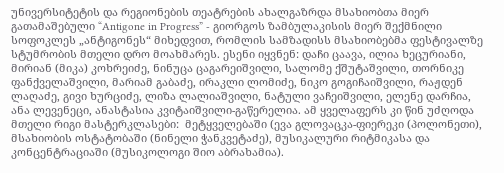უნივერსიტეტის და რეგიონების თეატრების ახალგაზრდა მსახიობთა მიერ გათამაშებული “Antigone in Progress” - გიორგოს ზამბულაკისის მიერ შექმნილი სოფოკლეს „ანტიგონეს“ მიხედვით, რომლის სამზადისს მსახიობებმა ფესტივალზე სტუმრობის მთელი დრო მოახმარეს. ესენი იყვნენ: დაჩი ცაავა, ილია ხეცურიანი, მირიან (მიკა) კოხრეიძე, ნინუცა ცაგარეიშვილი, სალომე ქშუტაშვილი, თორნიკე ფანქველაშვილი, მარიამ გაბაძე, ირაკლი ლომიძე, ნიკო გოგიჩაიშვილი, რაჟდენ ლაღაძე, გივი ხურციძე, ლიზა ლალიაშვილი, ნატული ვაჩეიშვილი, ელენე დარჩია, ანა ლევენეცი, ანასტასია კვიტაიშვილი-გაწერელია. ამ ყველაფერს კი წინ უძღოდა მთელი რიგი მასტერკლასები:  მეტყველებაში (ევა გლოვაცკა-ფიერეკი (პოლონეთი), მსახიობის ოსტატობაში (ნინელი ჭანკვეტაძე), მუსიკალური რიტმიკასა და კონცენტრაციაში (მუსიკოლოგი შიო აბრახამია).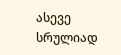ასევე სრულიად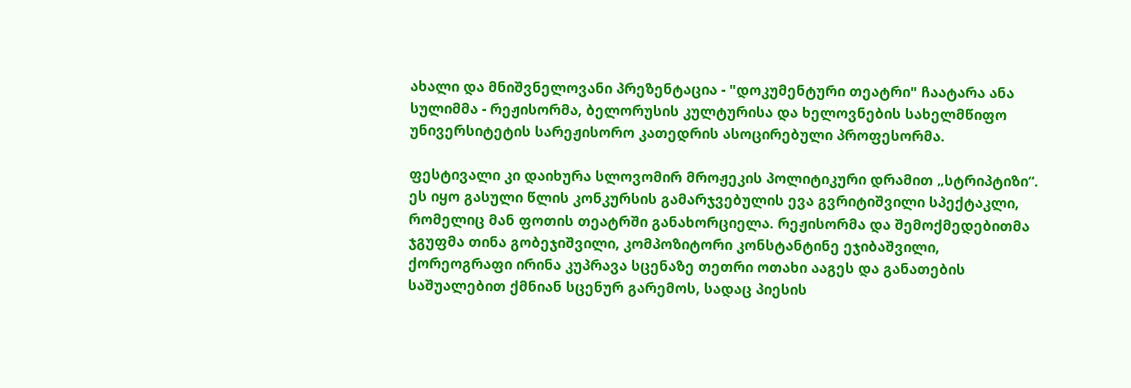ახალი და მნიშვნელოვანი პრეზენტაცია - "დოკუმენტური თეატრი" ჩაატარა ანა სულიმმა - რეჟისორმა, ბელორუსის კულტურისა და ხელოვნების სახელმწიფო უნივერსიტეტის სარეჟისორო კათედრის ასოცირებული პროფესორმა.

ფესტივალი კი დაიხურა სლოვომირ მროჟეკის პოლიტიკური დრამით „სტრიპტიზი“. ეს იყო გასული წლის კონკურსის გამარჯვებულის ევა გვრიტიშვილი სპექტაკლი, რომელიც მან ფოთის თეატრში განახორციელა. რეჟისორმა და შემოქმედებითმა ჯგუფმა თინა გობეჯიშვილი, კომპოზიტორი კონსტანტინე ეჯიბაშვილი, ქორეოგრაფი ირინა კუპრავა სცენაზე თეთრი ოთახი ააგეს და განათების საშუალებით ქმნიან სცენურ გარემოს, სადაც პიესის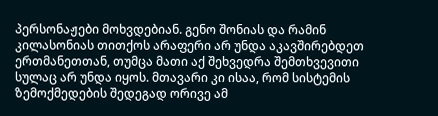პერსონაჟები მოხვდებიან. გენო შონიას და რამინ კილასონიას თითქოს არაფერი არ უნდა აკავშირებდეთ ერთმანეთთან, თუმცა მათი აქ შეხვედრა შემთხვევითი სულაც არ უნდა იყოს. მთავარი კი ისაა, რომ სისტემის ზემოქმედების შედეგად ორივე ამ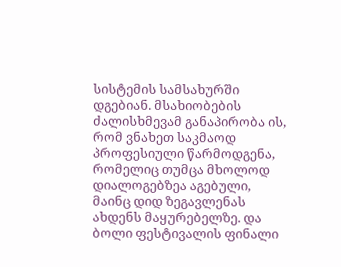სისტემის სამსახურში დგებიან. მსახიობების ძალისხმევამ განაპირობა ის, რომ ვნახეთ საკმაოდ პროფესიული წარმოდგენა, რომელიც თუმცა მხოლოდ დიალოგებზეა აგებული, მაინც დიდ ზეგავლენას ახდენს მაყურებელზე. და ბოლი ფესტივალის ფინალი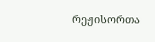რეჟისორთა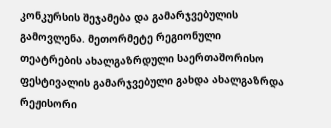კონკურსის შეჯამება და გამარჯვებულის გამოვლენა. მეთორმეტე რეგიონული თეატრების ახალგაზრდული საერთაშორისო ფესტივალის გამარჯვებული გახდა ახალგაზრდა რეჟისორი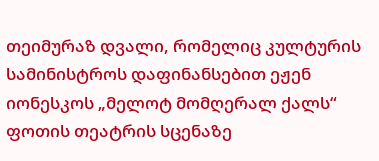თეიმურაზ დვალი, რომელიც კულტურის სამინისტროს დაფინანსებით ეჟენ იონესკოს „მელოტ მომღერალ ქალს“ ფოთის თეატრის სცენაზე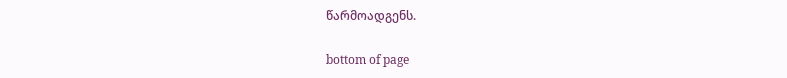წარმოადგენს.

bottom of page